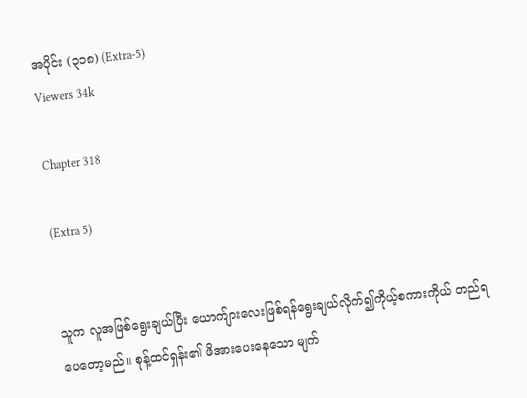အပိုင်း (၃၁၈) (Extra-5)
Viewers 34k

Chapter 318

(Extra 5)


သူက လူအဖြစ်ရွေးချယ်ပြီး ယောက်ျားလေးဖြစ်ရန်ရွေးချယ်လိုက်၍ကိုယ့်စကားကိုယ် တည်ရပေတော့မည်။ စုန့်ထင်ရှန်း၏ ဖိအားပေးနေသော မျက်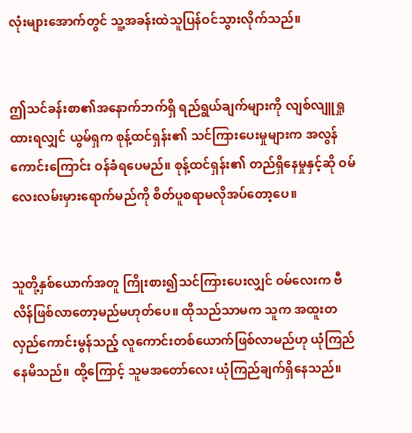လုံးများအောက်တွင် သူ့အခန်းထဲသူပြန်ဝင်သွားလိုက်သည်။


ဤသင်ခန်းစာ၏အနောက်ဘက်ရှိ ရည်ရွယ်ချက်များကို လျစ်လျူရှုထားရလျှင် ယွမ်ရှက စုန့်ထင်ရှန်း၏ သင်ကြားပေးမှုများက အလွန်ကောင်းကြောင်း ဝန်ခံရပေမည်။ စုန့်ထင်ရှန်း၏ တည်ရှိနေမှုနှင့်ဆို ဝမ်လေးလမ်းမှားရောက်မည်ကို စိတ်ပူစရာမလိုအပ်တော့ပေ။


သူတို့နှစ်ယောက်အတူ ကြိုးစား၍သင်ကြားပေးလျှင် ဝမ်လေးက ဗီလိန်ဖြစ်လာတော့မည်မဟုတ်ပေ။ ထိုသည်သာမက သူက အထူးတလှည်ကောင်းမွန်သည့် လူကောင်းတစ်ယောက်ဖြစ်လာမည်ဟု ယုံကြည်နေမိသည်။ ထို့ကြောင့် သူမအတော်လေး ယုံကြည်ချက်ရှိနေသည်။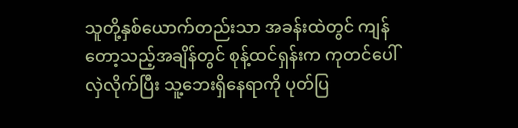သူတို့နှစ်ယောက်တည်းသာ အခန်းထဲတွင် ကျန်တော့သည့်အချိန်တွင် စုန့်ထင်ရှန်းက ကုတင်ပေါ်လှဲလိုက်ပြီး သူ့ဘေးရှိနေရာကို ပုတ်ပြ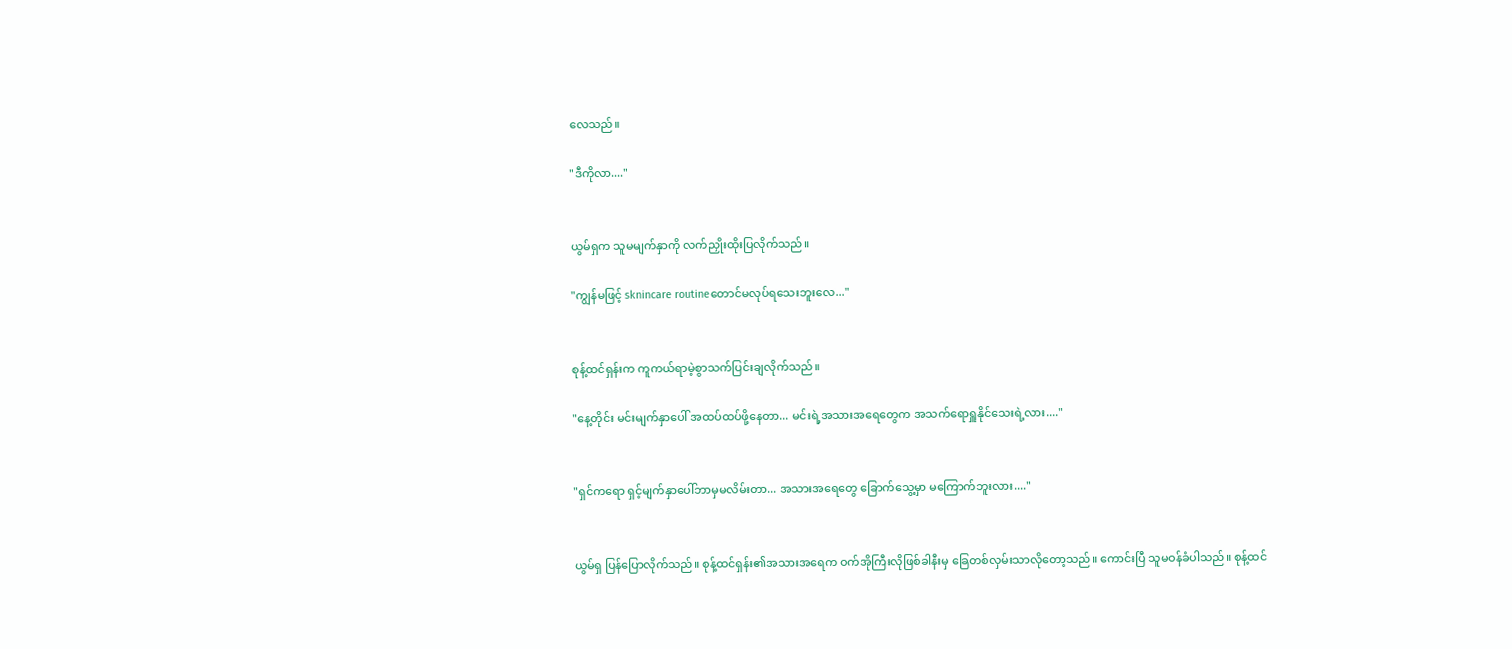လေသည်။

"ဒီကိုလာ...."


ယွမ်ရှက သူမမျက်နှာကို လက်ညှိုးထိုးပြလိုက်သည်။

"ကျွန်မဖြင့် sknincare routineတောင်မလုပ်ရသေးဘူးလေ..."


စုန့်ထင်ရှန်းက ကူကယ်ရာမဲ့စွာသက်ပြင်းချလိုက်သည်။

"နေ့တိုင်း မင်းမျက်နှာပေါ် အထပ်ထပ်ဖို့နေတာ... မင်းရဲ့အသားအရေတွေက အသက်ရောရှူနိုင်သေးရဲ့လား...."


"ရှင်ကရော ရှင့်မျက်နှာပေါ်ဘာမှမလိမ်းတာ... အသားအရေတွေ ခြောက်သွေ့မှာ မကြောက်ဘူးလား...."


ယွမ်ရှ ပြန်ပြောလိုက်သည်။ စုန့်ထင်ရှန်း၏အသားအရေက ဝက်အိုကြီးလိုဖြစ်ခါနီးမှ ခြေတစ်လှမ်းသာလိုတော့သည်။ ကောင်းပြီ သူမဝန်ခံပါသည်။ စုန့်ထင်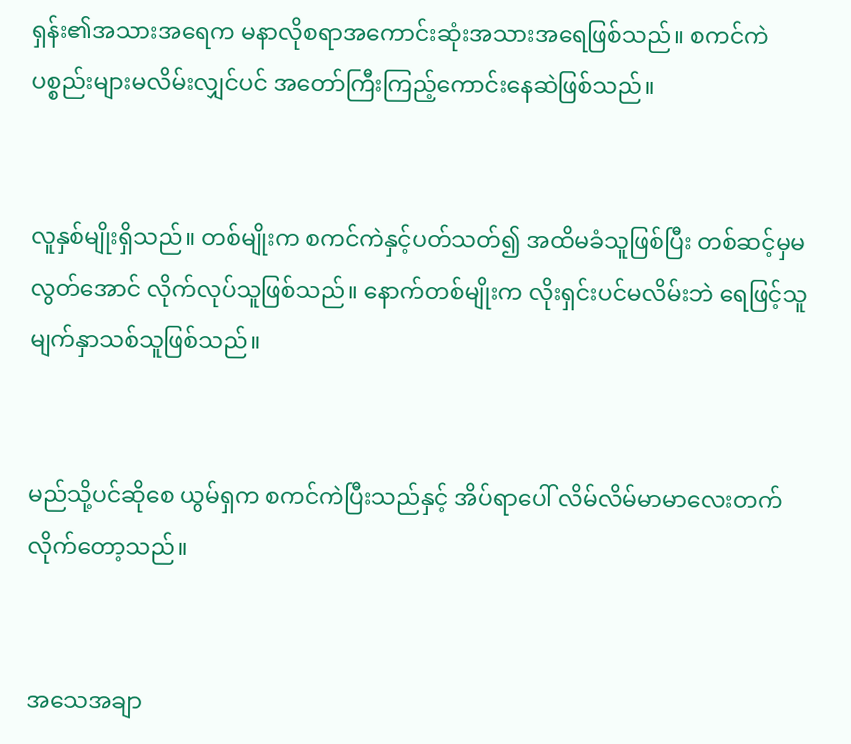ရှန်း၏အသားအရေက မနာလိုစရာအကောင်းဆုံးအသားအရေဖြစ်သည်။ စကင်ကဲပစ္စည်းများမလိမ်းလျှင်ပင် အတော်ကြီးကြည့်ကောင်းနေဆဲဖြစ်သည်။


လူနှစ်မျိုးရှိသည်။ တစ်မျိုးက စကင်ကဲနှင့်ပတ်သတ်၍ အထိမခံသူဖြစ်ပြီး တစ်ဆင့်မှမလွတ်အောင် လိုက်လုပ်သူဖြစ်သည်။ နောက်တစ်မျိုးက လိုးရှင်းပင်မလိမ်းဘဲ ရေဖြင့်သူမျက်နှာသစ်သူဖြစ်သည်။


မည်သို့ပင်ဆိုစေ ယွမ်ရှက စကင်ကဲပြီးသည်နှင့် အိပ်ရာပေါ် လိမ်လိမ်မာမာလေးတက်လိုက်တော့သည်။


အသေအချာ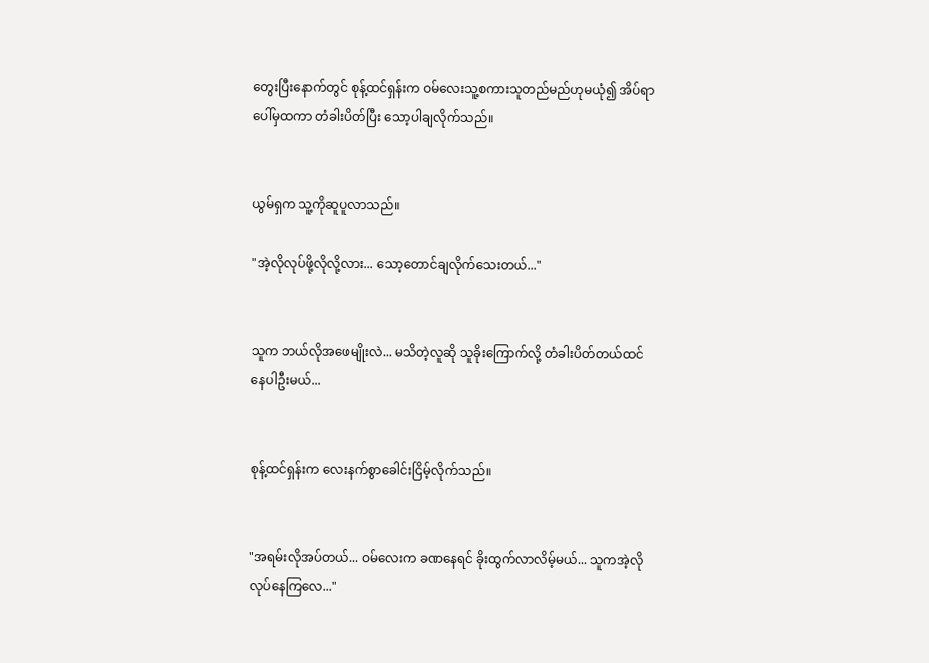တွေးပြီးနောက်တွင် စုန့်ထင်ရှန်းက ဝမ်လေးသူ့စကားသူတည်မည်ဟုမယုံ၍ အိပ်ရာပေါ်မှထကာ တံခါးပိတ်ပြီး သော့ပါချလိုက်သည်။


ယွမ်ရှက သူ့ကိုဆူပူလာသည်။

"အဲ့လိုလုပ်ဖို့လိုလို့လား... သော့တောင်ချလိုက်သေးတယ်..."


သူက ဘယ်လိုအဖေမျိုးလဲ... မသိတဲ့လူဆို သူခိုးကြောက်လို့ တံခါးပိတ်တယ်ထင်နေပါဦးမယ်...


စုန့်ထင်ရှန်းက လေးနက်စွာခေါင်းငြိမ့်လိုက်သည်။


"အရမ်းလိုအပ်တယ်... ဝမ်လေးက ခဏနေရင် ခိုးထွက်လာလိမ့်မယ်... သူကအဲ့လိုလုပ်နေကြလေ..."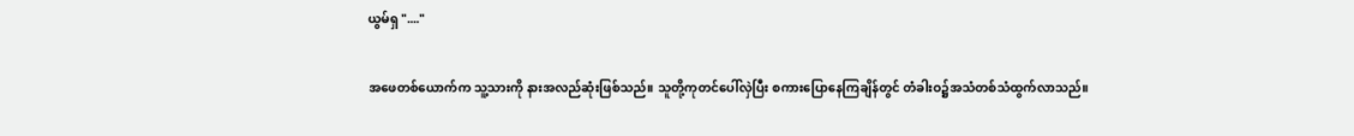ယွမ်ရှ "...."


အဖေတစ်ယောက်က သူ့သားကို နားအလည်ဆုံးဖြစ်သည်။ သူတို့ကုတင်ပေါ်လှဲပြီး စကားပြောနေကြချိန်တွင် တံခါးဝ၌အသံတစ်သံထွက်လာသည်။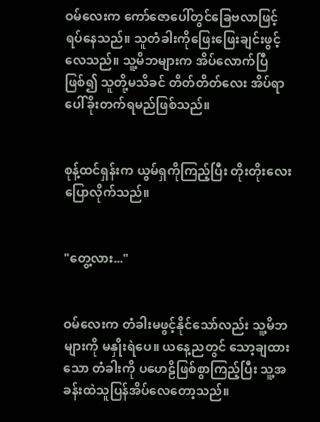ဝမ်လေးက ကော်ဇောပေါ်တွင်ခြေဗလာဖြင့် ရပ်နေသည်။ သူတံခါးကိုဖြေးဖြေးချင်းဖွင့်လေသည်။ သူ့မိဘများက အိပ်လောက်ပြီဖြစ်၍ သူတို့မသိခင် တိတ်တိတ်လေး အိပ်ရာပေါ်ခိုးတက်ရမည်ဖြစ်သည်။


စုန့်ထင်ရှန်းက ယွမ်ရှကိုကြည့်ပြီး တိုးတိုးလေးပြောလိုက်သည်။


"တွေ့လား..."


ဝမ်လေးက တံခါးမဖွင့်နိုင်သော်လည်း သူ့မိဘများကို မနှိုးရဲပေ။ ယနေ့ညတွင် သော့ချထားသော တံခါးကို ပဟေဠိဖြစ်စွာကြည့်ပြီး သူ့အခန်းထဲသူပြန်အိပ်လေတော့သည်။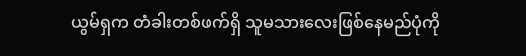ယွမ်ရှက တံခါးတစ်ဖက်ရှိ သူမသားလေးဖြစ်နေမည်ပုံကို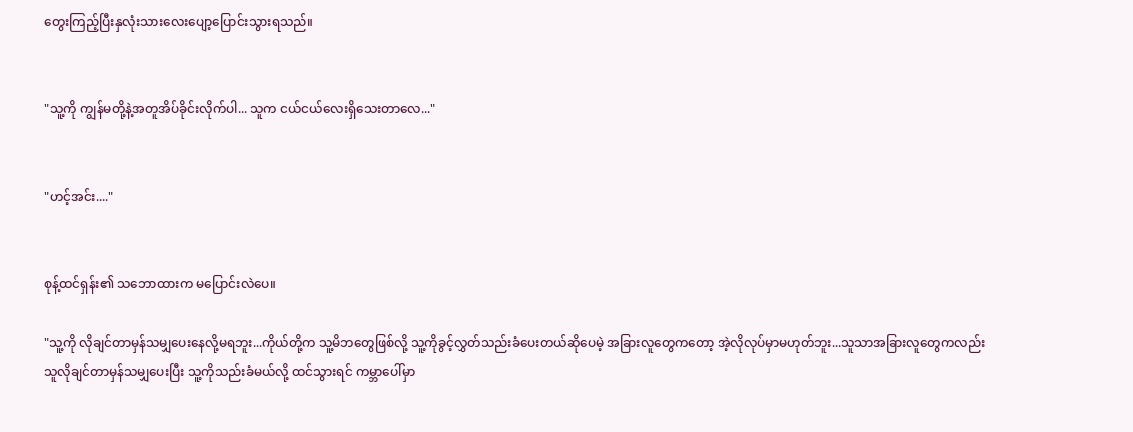တွေးကြည့်ပြီးနှလုံးသားလေးပျော့ပြောင်းသွားရသည်။


"သူ့ကို ကျွန်မတို့နဲ့အတူအိပ်ခိုင်းလိုက်ပါ... သူက ငယ်ငယ်လေးရှိသေးတာလေ..."


"ဟင့်အင်း...."


စုန့်ထင်ရှန်း၏ သဘောထားက မပြောင်းလဲပေ။

"သူ့ကို လိုချင်တာမှန်သမျှပေးနေလို့မရဘူး...ကိုယ်တို့က သူ့မိဘတွေဖြစ်လို့ သူ့ကိုခွင့်လွှတ်သည်းခံပေးတယ်ဆိုပေမဲ့ အခြားလူတွေကတော့ အဲ့လိုလုပ်မှာမဟုတ်ဘူး...သူသာအခြားလူတွေကလည်း သူလိုချင်တာမှန်သမျှပေးပြီး သူ့ကိုသည်းခံမယ်လို့ ထင်သွားရင် ကမ္ဘာပေါ်မှာ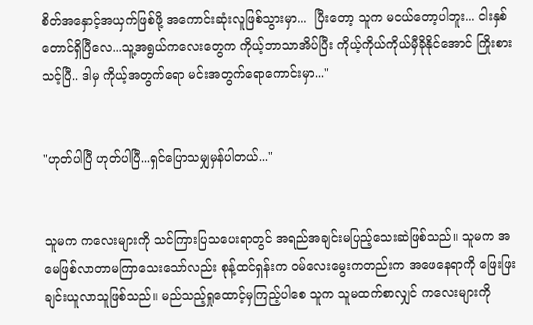စိတ်အနှောင့်အယှက်ဖြစ်ဖို့ အကောင်းဆုံးလူဖြစ်သွားမှာ...  ပြီးတော့ သူက မငယ်တော့ပါဘူး... ငါးနှစ်တောင်ရှိပြီလေ...သူ့အရွယ်ကလေးတွေက ကိုယ့်ဘာသာအိပ်ပြီး ကိုယ့်ကိုယ်ကိုယ်မှီခိုနိုင်အောင် ကြိုးစားသင့်ပြီ.. ဒါမှ ကိုယ့်အတွက်ရော မင်းအတွက်ရောကောင်းမှာ..."


"ဟုတ်ပါပြီ ဟုတ်ပါပြီ...ရှင်ပြောသမျှမှန်ပါတယ်..."


သူမက ကလေးများကို သင်ကြားပြသပေးရာတွင် အရည်အချင်းမပြည့်သေးဆဲဖြစ်သည်။ သူမက အမေဖြစ်လာတာမကြာသေးသော်လည်း စုန့်ထင်ရှန်းက ဝမ်လေးမွေးကတည်းက အဖေနေရာကို ဖြေးဖြးချင်းယူလာသူဖြစ်သည်။ မည်သည့်ရှုထောင့်မှကြည့်ပါစေ သူက သူမထက်စာလျှင် ကလေးများကို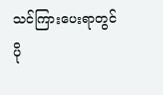သင်ကြားပေးရာတွင် ပို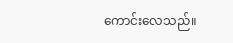ကောင်းလေသည်။